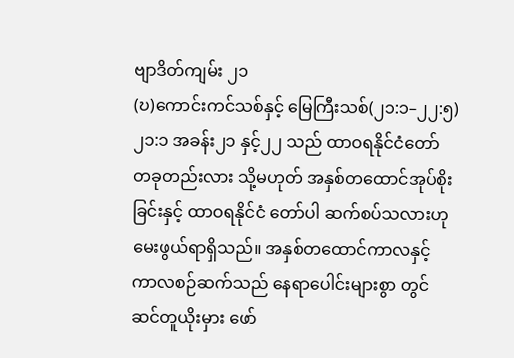ဗျာဒိတ်ကျမ်း ၂၁
(ဎ)ကောင်းကင်သစ်နှင့် မြေကြီးသစ်(၂၁:၁–၂၂:၅)
၂၁:၁ အခန်း၂၁ နှင့်၂၂ သည် ထာဝရနိုင်ငံတော် တခုတည်းလား သို့မဟုတ် အနှစ်တထောင်အုပ်စိုး ခြင်းနှင့် ထာဝရနိုင်ငံ တော်ပါ ဆက်စပ်သလားဟု မေးဖွယ်ရာရှိသည်။ အနှစ်တထောင်ကာလနှင့် ကာလစဉ်ဆက်သည် နေရာပေါင်းများစွာ တွင် ဆင်တူယိုးမှား ဖော်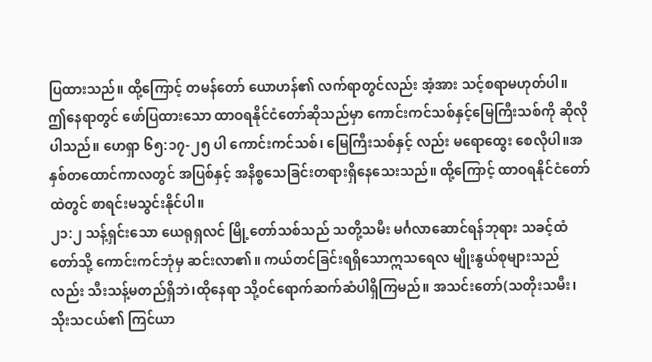ပြထားသည်။ ထို့ကြောင့် တမန်တော် ယောဟန်၏ လက်ရာတွင်လည်း အံ့အား သင့်စရာမဟုတ်ပါ။
ဤနေရာတွင် ဖော်ပြထားသော ထာဝရနိုင်ငံတော်ဆိုသည်မှာ ကောင်းကင်သစ်နှင့်မြေကြီးသစ်ကို ဆိုလိုပါသည်။ ဟေရှာ ၆၅:၁၇-၂၅ ပါ ကောင်းကင်သစ်၊ မြေကြီးသစ်နှင့် လည်း မရောထွေး စေလိုပါ။အနှစ်တထောင်ကာလတွင် အပြစ်နှင့် အနိစ္စသေခြင်းတရားရှိနေသေးသည်။ ထို့ကြောင့် ထာဝရနိုင်ငံတော် ထဲတွင် စာရင်းမသွင်းနိုင်ပါ။
၂၁:၂ သန့်ရှင်းသော ယေရုရှလင် မြို့တော်သစ်သည် သတို့သမီး မင်္ဂလာဆောင်ရန်ဘုရား သခင့်ထံတော်သို့ ကောင်းကင်ဘုံမှ ဆင်းလာ၏။ ကယ်တင်ခြင်းရရှိသောဣသရေလ မျိုးနွယ်စုများသည်လည်း သီးသန့်မတည်ရှိဘဲ၊ထိုနေရာ သို့ဝင်ရောက်ဆက်ဆံပါရှိကြမည်။ အသင်းတော်(သတိုးသမီး၊ သိုးသငယ်၏ ကြင်ယာ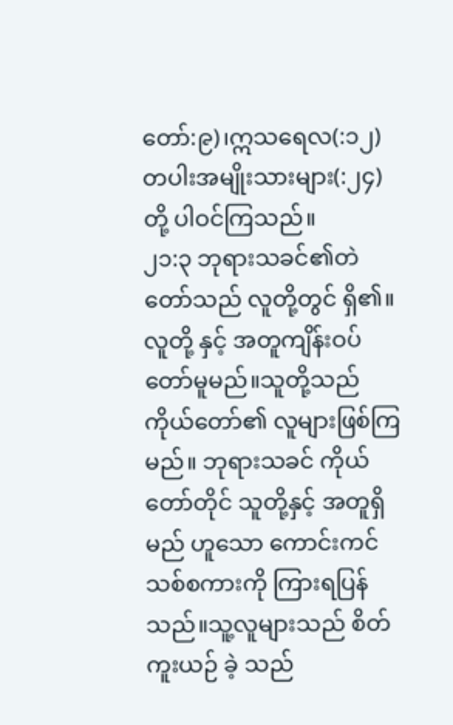တော်:၉)၊ဣသရေလ(:၁၂) တပါးအမျိုးသားများ(:၂၄)တို့ ပါဝင်ကြသည်။
၂၁:၃ ဘုရားသခင်၏တဲတော်သည် လူတို့တွင် ရှိ၏။ လူတို့ နှင့် အတူကျိန်းဝပ်တော်မူမည်။သူတို့သည် ကိုယ်တော်၏ လူများဖြစ်ကြမည်။ ဘုရားသခင် ကိုယ်တော်တိုင် သူတို့နှင့် အတူရှိမည် ဟူသော ကောင်းကင်သစ်စကားကို ကြားရပြန်သည်။သူ့လူများသည် စိတ်ကူးယဉ် ခဲ့ သည်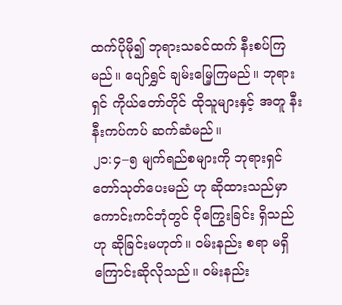ထက်ပိုမို၍ ဘုရားသခင်ထက် နီးစပ်ကြမည်။ ပျော်ရွှင် ချမ်းမြေ့ကြမည်။ ဘုရားရှင် ကိုယ်တော်တိုင် ထိုသူများနှင့် အတူ နီးနီးကပ်ကပ် ဆက်ဆံမည်။
၂၁:၄–၅ မျက်ရည်စများကို ဘုရားရှင် တော်သုတ်ပေးမည် ဟု ဆိုထားသည်မှာ ကောင်းကင်ဘုံတွင် ငိုကြွေးခြင်း ရှိသည်ဟု ဆိုခြင်းမဟုတ်။ ဝမ်းနည်း စရာ မရှိ ကြောင်းဆိုလိုသည်။ ဝမ်းနည်း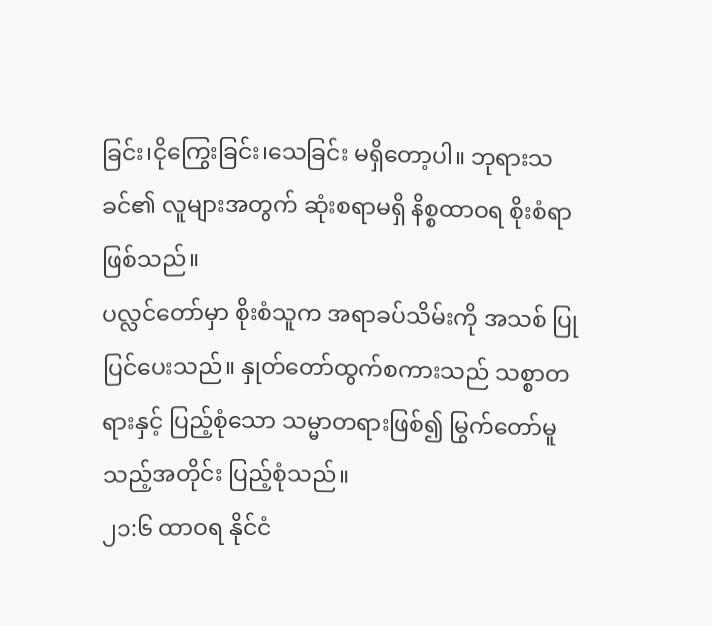ခြင်း၊ငိုကြွေးခြင်း၊သေခြင်း မရှိတော့ပါ။ ဘုရားသခင်၏ လူများအတွက် ဆုံးစရာမရှိ နိစ္စထာဝရ စိုးစံရာ ဖြစ်သည်။
ပလ္လင်တော်မှာ စိုးစံသူက အရာခပ်သိမ်းကို အသစ် ပြုပြင်ပေးသည်။ နှုတ်တော်ထွက်စကားသည် သစ္စာတရားနှင့် ပြည့်စုံသော သမ္မာတရားဖြစ်၍ မြွက်တော်မူ သည့်အတိုင်း ပြည့်စုံသည်။
၂၁:၆ ထာဝရ နိုင်ငံ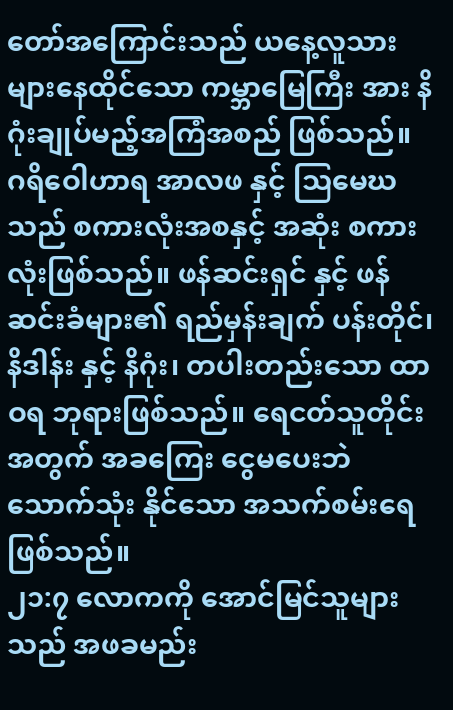တော်အကြောင်းသည် ယနေ့လူသားများနေထိုင်သော ကမ္ဘာမြေကြီး အား နိဂုံးချုပ်မည့်အကြံအစည် ဖြစ်သည်။ ဂရိဝေါဟာရ အာလဖ နှင့် သြမေဃသည် စကားလုံးအစနှင့် အဆုံး စကားလုံးဖြစ်သည်။ ဖန်ဆင်းရှင် နှင့် ဖန်ဆင်းခံများ၏ ရည်မှန်းချက် ပန်းတိုင်၊ နိဒါန်း နှင့် နိဂုံး၊ တပါးတည်းသော ထာဝရ ဘုရားဖြစ်သည်။ ရေငတ်သူတိုင်း အတွက် အခကြေး ငွေမပေးဘဲ သောက်သုံး နိုင်သော အသက်စမ်းရေ ဖြစ်သည်။
၂၁:၇ လောကကို အောင်မြင်သူများသည် အဖခမည်း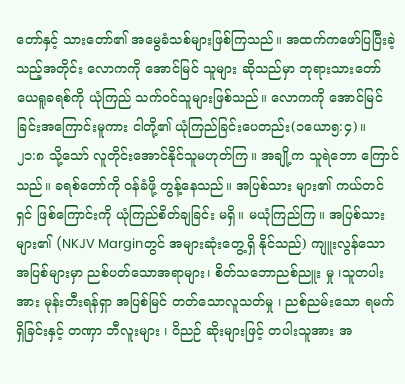တော်နှင့် သားတော်၏ အမွေခံသစ်များဖြစ်ကြသည်။ အထက်ကဖော်ပြပြီးခဲ့သည့်အတိုင်း လောကကို အောင်မြင် သူများ ဆိုသည်မှာ ဘုရားသားတော် ယေရူခရစ်ကို ယုံကြည် သက်ဝင်သူများဖြစ်သည်။ လောကကို အောင်မြင်ခြင်းအကြောင်းမူကား ငါတို့၏ ယုံကြည်ခြင်းပေတည်း(၁ယော၅:၄)။
၂၁:၈ သို့သော် လူတိုင်းအောင်နိုင်သူမဟုတ်ကြ။ အချို့က သူရဲဘော ကြောင်သည်။ ခရစ်တော်ကို ဝန်ခံဖို့ တွန့်နေသည်။ အပြစ်သား များ၏ ကယ်တင်ရှင် ဖြစ်ကြောင်းကို ယုံကြည်စိတ်ချခြင်း မရှိ။ မယုံကြည်ကြ။ အပြစ်သားများ၏ (NKJV Marginတွင် အများဆုံးတွေ့ရှိ နိုင်သည်) ကျူးလွန်သော အပြစ်များမှာ ညစ်ပတ်သောအရာများ၊ စိတ်သဘောညစ်ညူး မှု ၊သူတပါးအား မုန်းတီးရန်ရှာ အပြစ်မြင် တတ်သောလူသတ်မှု ၊ ညစ်ညမ်းသော ရမက်ရှိခြင်းနှင့် တဏှာ ဘီလူးများ ၊ ဝိညဉ် ဆိုးများဖြင့် တပါးသူအား အ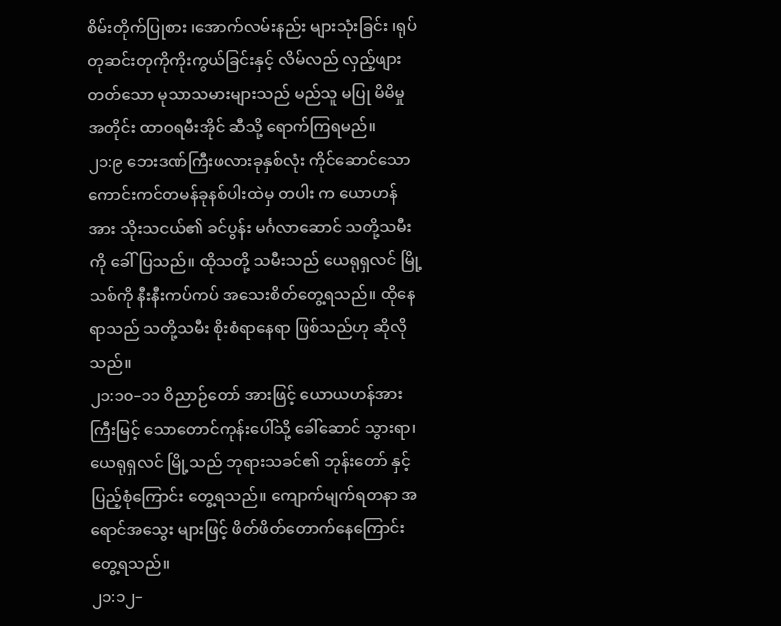စိမ်းတိုက်ပြုစား ၊အောက်လမ်းနည်း များသုံးခြင်း ၊ရုပ်တုဆင်းတုကိုကိုးကွယ်ခြင်းနှင့် လိမ်လည် လှည့်ဖျား တတ်သော မုသာသမားများသည် မည်သူ မပြု မိမိမှု အတိုင်း ထာဝရမီးအိုင် ဆီသို့ ရောက်ကြရမည်။
၂၁:၉ ဘေးဒဏ်ကြီးဖလားခုနှစ်လုံး ကိုင်ဆောင်သော ကောင်းကင်တမန်ခုနစ်ပါးထဲမှ တပါး က ယောဟန်အား သိုးသငယ်၏ ခင်ပွန်း မင်္ဂလာဆောင် သတို့သမီးကို ခေါ်ပြသည်။ ထိုသတို့ သမီးသည် ယေရုရှလင် မြို့သစ်ကို နီးနီးကပ်ကပ် အသေးစိတ်တွေ့ရသည်။ ထိုနေရာသည် သတို့သမီး စိုးစံရာနေရာ ဖြစ်သည်ဟု ဆိုလိုသည်။
၂၁:၁၀–၁၁ ဝိညာဉ်တော် အားဖြင့် ယောယဟန်အား ကြီးမြင့် သောတောင်ကုန်းပေါ်သို့ ခေါ်ဆောင် သွားရာ၊ယေရုရှလင် မြို့သည် ဘုရားသခင်၏ ဘုန်းတော် နှင့် ပြည့်စုံကြောင်း တွေ့ရသည်။ ကျောက်မျက်ရတနာ အရောင်အသွေး များဖြင့် ဖိတ်ဖိတ်တောက်နေကြောင်း တွေ့ရသည်။
၂၁:၁၂–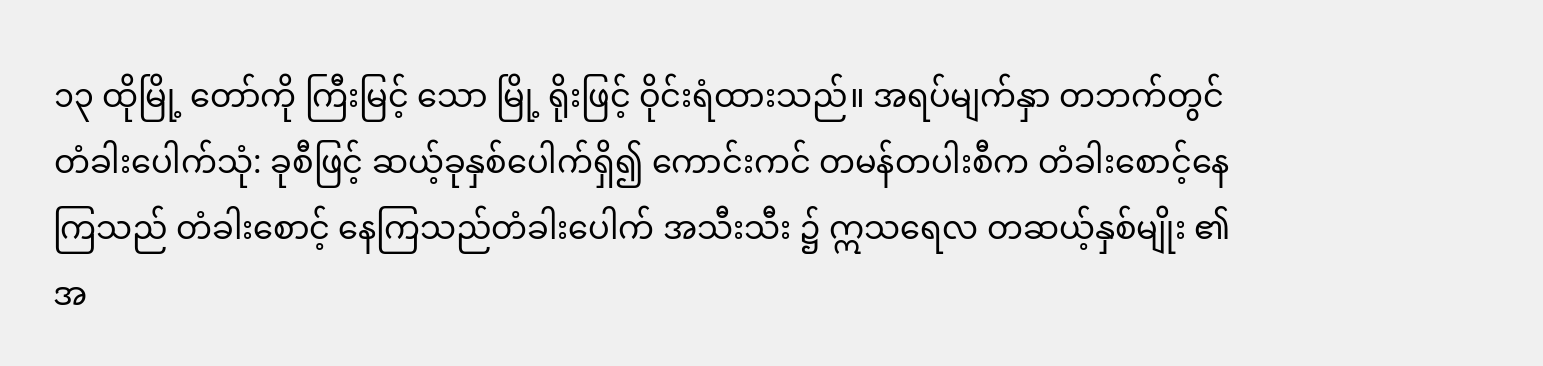၁၃ ထိုမြို့ တော်ကို ကြီးမြင့် သော မြို့ ရိုးဖြင့် ဝိုင်းရံထားသည်။ အရပ်မျက်နှာ တဘက်တွင် တံခါးပေါက်သုံ: ခုစီဖြင့် ဆယ့်ခုနှစ်ပေါက်ရှိ၍ ကောင်းကင် တမန်တပါးစီက တံခါးစောင့်နေကြသည် တံခါးစောင့် နေကြသည်တံခါးပေါက် အသီးသီး ၌ ဣသရေလ တဆယ့်နှစ်မျိုး ၏အ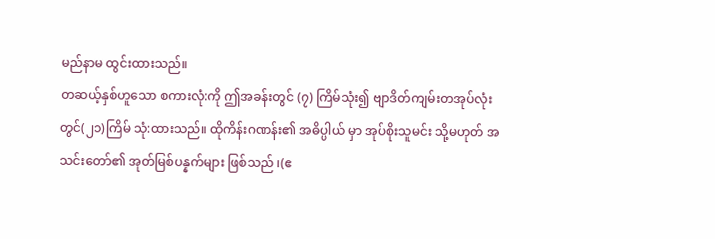မည်နာမ ထွင်းထားသည်။
တဆယ့်နှစ်ဟူသော စကားလုံ:ကို ဤအခန်းတွင် (၇) ကြိမ်သုံး၍ ဗျာဒိတ်ကျမ်းတအုပ်လုံးတွင်(၂၁)ကြိမ် သုံ:ထားသည်။ ထိုကိန်းဂဏန်း၏ အဓိပ္ပါယ် မှာ အုပ်စိုးသူမင်း သို့မဟုတ် အသင်းတော်၏ အုတ်မြစ်ပန္နက်များ ဖြစ်သည် ၊(ဧ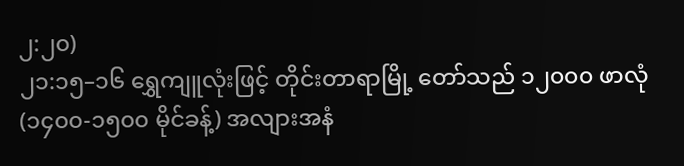၂:၂၀)
၂၁:၁၅–၁၆ ရွှေကျူလုံးဖြင့် တိုင်းတာရာမြို့ တော်သည် ၁၂၀၀၀ ဖာလုံ (၁၄၀၀-၁၅၀၀ မိုင်ခန့်) အလျားအနံ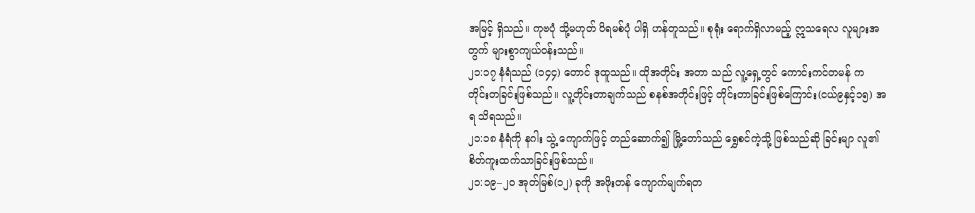အမြင့် ရှိသည်။ ကုဗပုံ သို့မဟုတ် ပိရမစ်ပုံ ပါရှိ ဟန်တူသည်။ စုရုံး ရောက်ရှိလာမည့် ဣသရေလ လူများအတွက် များစွာကျယ်ဝန်းသည်။
၂၁:၁၇ နံရံသည် (၁၄၄) တောင် ဒုထူသည်။ ထိုအတိုင်း အတာ သည် လူ့ရှေ့တွင် ကောင်းကင်တမန် က တိုင်းတခြင်းဖြစ်သည်။ လူ့တိုင်းတာချက်သည် စနစ်အတိုင်းဖြင့် တိုင်းတာခြင်းဖြစ်ကြောင်း(ငယ်၉နှင့်၁၅) အရ သိရသည်။
၂၁:၁၈ နံရံကို နဂါး သွဲ့ ကျောက်ဖြင့် တည်ဆောက်၍ မြို့တော်သည် ရွှေစင်ကဲ့သို့ ဖြစ်သည်ဆို ခြင်းမျာ လူ၏စိတ်ကူးထက်သာခြင်းဖြစ်သည်။
၂၁:၁၉–၂၀ အုတ်မြစ်(၁၂) ခုကို အဖိုးတန် ကျောက်မျက်ရတ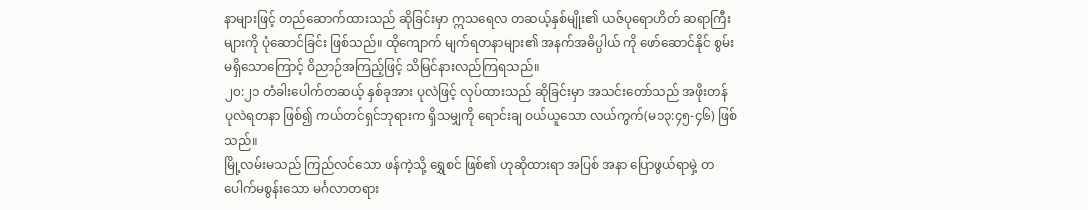နာများဖြင့် တည်ဆောက်ထားသည် ဆိုခြင်းမှာ ဣသရေလ တဆယ့်နှစ်မျိုး၏ ယဇ်ပုရောဟိတ် ဆရာကြီးများကို ပုံဆောင်ခြင်း ဖြစ်သည်။ ထိုကျောက် မျက်ရတနာများ၏ အနက်အဓိပ္ပါယ် ကို ဖော်ဆောင်နိုင် စွမ်းမရှိသောကြောင့် ဝိညာဉ်အကြည့်ဖြင့် သိမြင်နားလည်ကြရသည်။
၂၀:၂၁ တံခါးပေါက်တဆယ့် နှစ်ခုအား ပုလဲဖြင့် လုပ်ထားသည် ဆိုခြင်းမှာ အသင်းတော်သည် အဖိုးတန် ပုလဲရတနာ ဖြစ်၍ ကယ်တင်ရှင်ဘုရားက ရှိသမျှကို ရောင်းချ ဝယ်ယူသော လယ်ကွက်(မ၁၃:၄၅-၄၆) ဖြစ်သည်။
မြို့လမ်းမသည် ကြည်လင်သော ဖန်ကဲ့သို့ ရွှေစင် ဖြစ်၏ ဟုဆိုထားရာ အပြစ် အနာ ပြောဖွယ်ရာမှဲ့ တပေါက်မစွန်းသော မင်္ဂလာတရား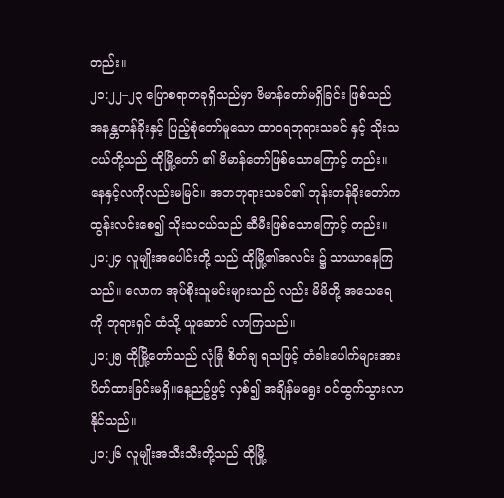တည်း။
၂၁:၂၂–၂၃ ပြောစရာတခုရှိသည်မှာ ဗိမာန်တော်မရှိခြင်း ဖြစ်သည် အနန္တတန်ခိုးနှင့် ပြည့်စုံတော်မူသော ထာဝရဘုရားသခင် နှင့် သိုးသငယ်တို့သည် ထိုမြို့တော် ၏ ဗိမာန်တော်ဖြစ်သောကြောင့် တည်း။ နေနှင့်လကိုလည်းမမြင်။ အဘဘုရားသခင်၏ ဘုန်းတန်ခိုးတော်က ထွန်းလင်းစေ၍ သိုးသငယ်သည် ဆီမီးဖြစ်သောကြောင့် တည်း။
၂၁:၂၄ လူမျိုးအပေါင်းတို့ သည် ထိုမြို့၏အလင်း ၌ သာယာနေကြသည်။ လောက အုပ်စိုးသူမင်းများသည် လည်း မိမိတို့ အသေရေ ကို ဘုရားရှင် ထံသို့ ယူဆောင် လာကြသည်။
၂၁:၂၅ ထိုမြို့တော်သည် လုံခြုံ စိတ်ချ ရသဖြင့် တံခါးပေါက်များအား ပိတ်ထားခြင်းမရှိ။နေ့ညဉ့်ဖွင့် လှစ်၍ အချိန်မရွေး ဝင်ထွက်သွားလာနိုင်သည်။
၂၁:၂၆ လူမျိုးအသီးသီးတို့သည် ထိုမြို့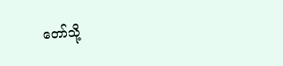တော်သို့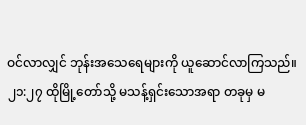ဝင်လာလျှင် ဘုန်းအသေရေများကို ယူဆောင်လာကြသည်။
၂၁:၂၇ ထိုမြို့တော်သို့ မသန့်ရှင်းသောအရာ တခုမှ မ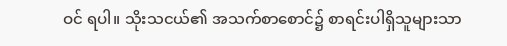ဝင် ရပါ။ သိုးသငယ်၏ အသက်စာစောင်၌ စာရင်းပါရှိသူများသာ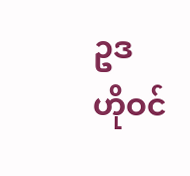ဥဒ ဟိုဝင်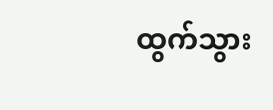ထွက်သွား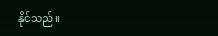နိုင်သည်။